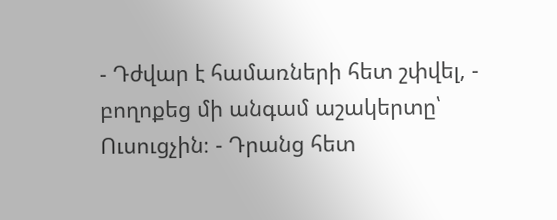- Դժվար է համառների հետ շփվել, - բողոքեց մի անգամ աշակերտը՝ Ուսուցչին։ - Դրանց հետ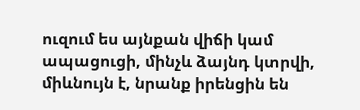ուզում ես այնքան վիճի կամ ապացուցի, մինչև ձայնդ կտրվի, միևնույն է, նրանք իրենցին են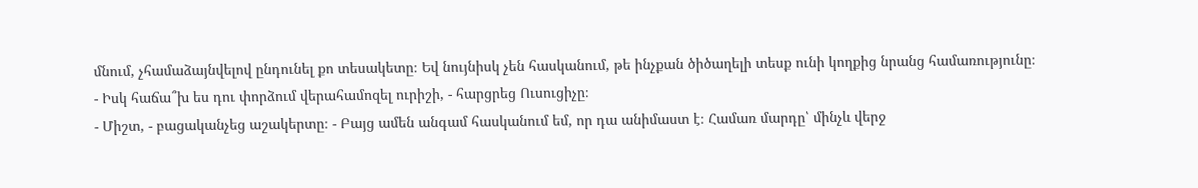մնում, չհամաձայնվելով ընդունել քո տեսակետը։ Եվ նույնիսկ չեն հասկանում, թե ինչքան ծիծաղելի տեսք ունի կողքից նրանց համառությունը։
- Իսկ հաճա՞խ ես դու փորձում վերահամոզել ուրիշի, - հարցրեց Ուսուցիչը։
- Միշտ, - բացականչեց աշակերտը։ - Բայց ամեն անգամ հասկանում եմ, որ դա անիմաստ է։ Համառ մարդը՝ մինչև վերջ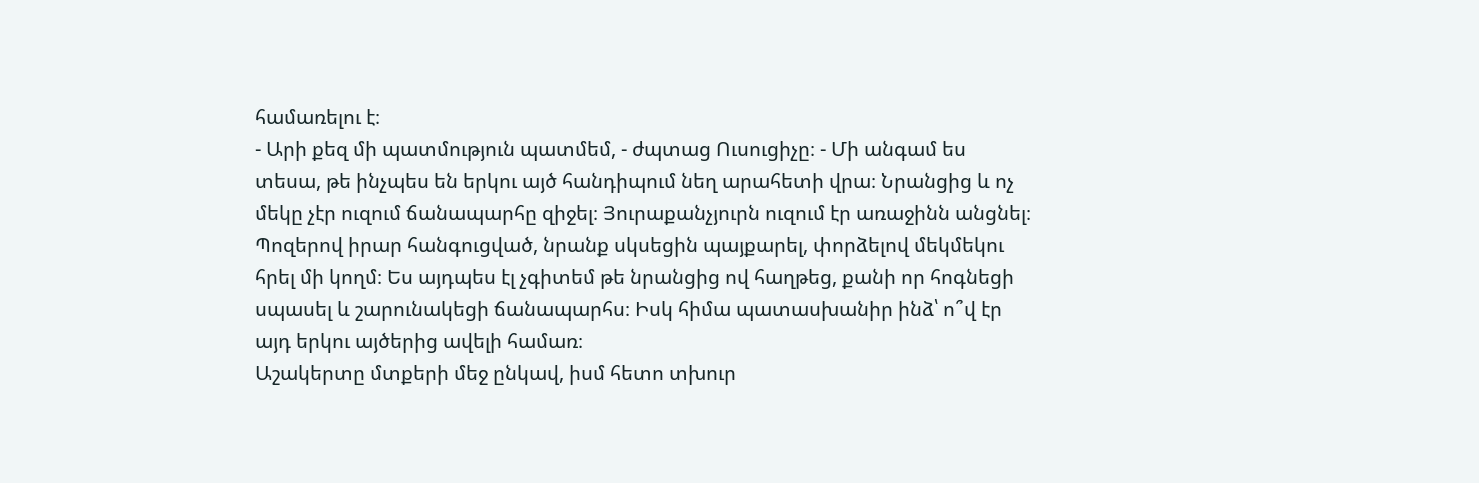համառելու է։
- Արի քեզ մի պատմություն պատմեմ, - ժպտաց Ուսուցիչը։ - Մի անգամ ես տեսա, թե ինչպես են երկու այծ հանդիպում նեղ արահետի վրա։ Նրանցից և ոչ մեկը չէր ուզում ճանապարհը զիջել։ Յուրաքանչյուրն ուզում էր առաջինն անցնել։ Պոզերով իրար հանգուցված, նրանք սկսեցին պայքարել, փորձելով մեկմեկու հրել մի կողմ։ Ես այդպես էլ չգիտեմ թե նրանցից ով հաղթեց, քանի որ հոգնեցի սպասել և շարունակեցի ճանապարհս։ Իսկ հիմա պատասխանիր ինձ՝ ո՞վ էր այդ երկու այծերից ավելի համառ։
Աշակերտը մտքերի մեջ ընկավ, իսմ հետո տխուր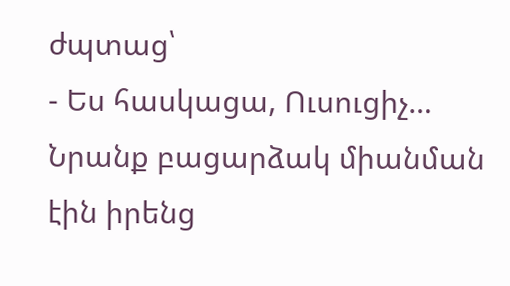ժպտաց՝
- Ես հասկացա, Ուսուցիչ… Նրանք բացարձակ միանման էին իրենց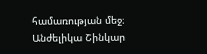համառության մեջ։
Անժելիկա Շինկար